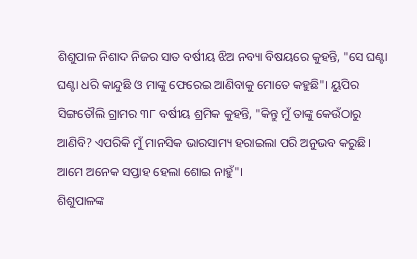ଶିଶୁପାଳ ନିଶାଦ ନିଜର ସାତ ବର୍ଷୀୟ ଝିଅ ନବ୍ୟା ବିଷୟରେ କୁହନ୍ତି, "ସେ ଘଣ୍ଟା ଘଣ୍ଟା ଧରି କାନ୍ଦୁଛି ଓ ମାଙ୍କୁ ଫେରେଇ ଆଣିବାକୁ ମୋତେ କହୁଛି"। ୟୁପିର ସିଙ୍ଗତୌଲି ଗ୍ରାମର ୩୮ ବର୍ଷୀୟ ଶ୍ରମିକ କୁହନ୍ତି, "କିନ୍ତୁ ମୁଁ ତାଙ୍କୁ କେଉଁଠାରୁ ଆଣିବି? ଏପରିକି ମୁଁ ମାନସିକ ଭାରସାମ୍ୟ ହରାଇଲା ପରି ଅନୁଭବ କରୁଛି। ଆମେ ଅନେକ ସପ୍ତାହ ହେଲା ଶୋଇ ନାହୁଁ"।
ଶିଶୁପାଳଙ୍କ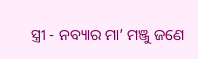ସ୍ତ୍ରୀ - ନବ୍ୟାର ମା’ ମଞ୍ଜୁ ଜଣେ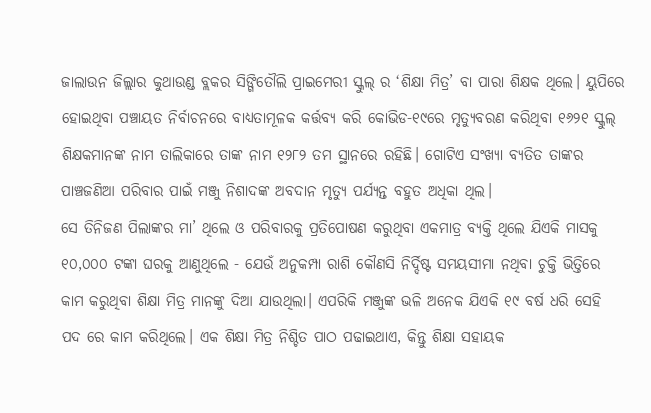ଜାଲାଉନ ଜିଲ୍ଲାର କୁଥାଉଣ୍ଡ ବ୍ଲକର ସିଙ୍ଗିତୌଲି ପ୍ରାଇମେରୀ ସ୍କୁଲ୍ ର ‘ଶିକ୍ଷା ମିତ୍ର’ ବା ପାରା ଶିକ୍ଷକ ଥିଲେ। ୟୁପିରେ ହୋଇଥିବା ପଞ୍ଚାୟତ ନିର୍ବାଚନରେ ବାଧ୍ୟତାମୂଳକ କର୍ତ୍ତବ୍ୟ କରି କୋଭିଡ-୧୯ରେ ମୃତ୍ୟୁବରଣ କରିଥିବା ୧୬୨୧ ସ୍କୁଲ୍ ଶିକ୍ଷକମାନଙ୍କ ନାମ ତାଲିକାରେ ତାଙ୍କ ନାମ ୧୨୮୨ ତମ ସ୍ଥାନରେ ରହିଛି। ଗୋଟିଏ ସଂଖ୍ୟା ବ୍ୟତିତ ତାଙ୍କର ପାଞ୍ଚଜଣିଆ ପରିବାର ପାଇଁ ମଞ୍ଜୁ ନିଶାଦଙ୍କ ଅବଦାନ ମୃତ୍ୟୁ ପର୍ଯ୍ୟନ୍ତ ବହୁତ ଅଧିକା ଥିଲ।
ସେ ତିନିଜଣ ପିଲାଙ୍କର ମା’ ଥିଲେ ଓ ପରିବାରକୁ ପ୍ରତିପୋଷଣ କରୁଥିବା ଏକମାତ୍ର ବ୍ୟକ୍ତି ଥିଲେ ଯିଏକି ମାସକୁ ୧୦,୦୦୦ ଟଙ୍କା ଘରକୁ ଆଣୁଥିଲେ - ଯେଉଁ ଅନୁକମ୍ପା ରାଶି କୌଣସି ନିର୍ଦ୍ଦିଷ୍ଟ ସମୟସୀମା ନଥିବା ଚୁକ୍ତି ଭିତ୍ତିରେ କାମ କରୁଥିବା ଶିକ୍ଷା ମିତ୍ର ମାନଙ୍କୁ ଦିଆ ଯାଉଥିଲା। ଏପରିକି ମଞ୍ଜୁଙ୍କ ଭଳି ଅନେକ ଯିଏକି ୧୯ ବର୍ଷ ଧରି ସେହି ପଦ ରେ କାମ କରିଥିଲେ। ଏକ ଶିକ୍ଷା ମିତ୍ର ନିଶ୍ଚିତ ପାଠ ପଢାଇଥାଏ, କିନ୍ତୁ ଶିକ୍ଷା ସହାୟକ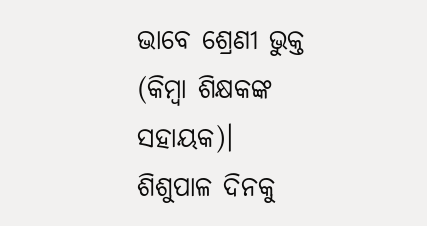ଭାବେ ଶ୍ରେଣୀ ଭୁକ୍ତ (କିମ୍ବା ଶିକ୍ଷକଙ୍କ ସହାୟକ)।
ଶିଶୁପାଳ ଦିନକୁ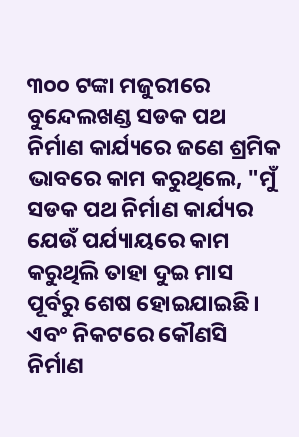୩୦୦ ଟଙ୍କା ମଜୁରୀରେ ବୁନ୍ଦେଲଖଣ୍ଡ ସଡକ ପଥ ନିର୍ମାଣ କାର୍ଯ୍ୟରେ ଜଣେ ଶ୍ରମିକ ଭାବରେ କାମ କରୁଥିଲେ, "ମୁଁ ସଡକ ପଥ ନିର୍ମାଣ କାର୍ଯ୍ୟର ଯେଉଁ ପର୍ଯ୍ୟାୟରେ କାମ କରୁଥିଲି ତାହା ଦୁଇ ମାସ ପୂର୍ବରୁ ଶେଷ ହୋଇଯାଇଛି। ଏବଂ ନିକଟରେ କୌଣସି ନିର୍ମାଣ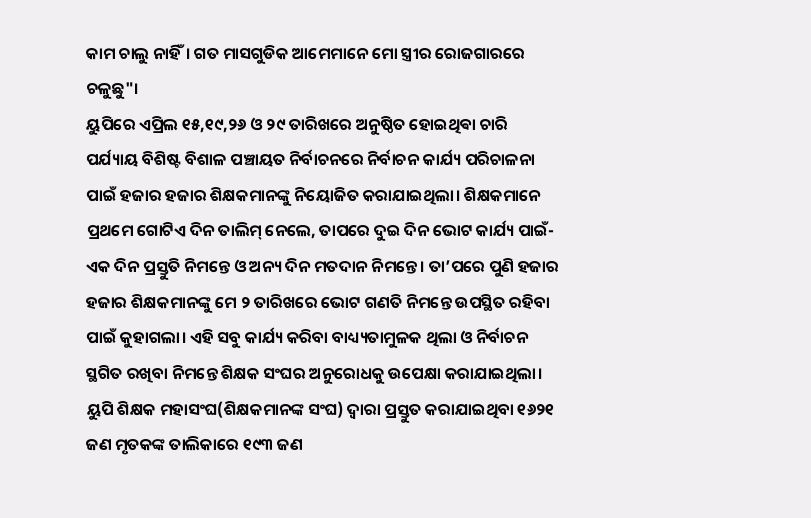କାମ ଚାଲୁ ନାହିଁ। ଗତ ମାସଗୁଡିକ ଆମେମାନେ ମୋ ସ୍ତ୍ରୀର ରୋଜଗାରରେ ଚଳୁଛୁ"।
ୟୁପିରେ ଏପ୍ରିଲ ୧୫,୧୯,୨୬ ଓ ୨୯ ତାରିଖରେ ଅନୁଷ୍ଠିତ ହୋଇଥିଵା ଚାରି ପର୍ଯ୍ୟାୟ ବିଶିଷ୍ଟ ବିଶାଳ ପଞ୍ଚାୟତ ନିର୍ବାଚନରେ ନିର୍ବାଚନ କାର୍ଯ୍ୟ ପରିଚାଳନା ପାଇଁ ହଜାର ହଜାର ଶିକ୍ଷକମାନଙ୍କୁ ନିୟୋଜିତ କରାଯାଇଥିଲା। ଶିକ୍ଷକମାନେ ପ୍ରଥମେ ଗୋଟିଏ ଦିନ ତାଲିମ୍ ନେଲେ, ତାପରେ ଦୁଇ ଦିନ ଭୋଟ କାର୍ଯ୍ୟ ପାଇଁ- ଏକ ଦିନ ପ୍ରସ୍ତୁତି ନିମନ୍ତେ ଓ ଅନ୍ୟ ଦିନ ମତଦାନ ନିମନ୍ତେ। ତା’ପରେ ପୁଣି ହଜାର ହଜାର ଶିକ୍ଷକମାନଙ୍କୁ ମେ ୨ ତାରିଖରେ ଭୋଟ ଗଣତି ନିମନ୍ତେ ଉପସ୍ଥିତ ରହିବା ପାଇଁ କୁହାଗଲା। ଏହି ସବୁ କାର୍ଯ୍ୟ କରିବା ବାଧ୍ୟ୍ୟତାମୁଳକ ଥିଲା ଓ ନିର୍ବାଚନ ସ୍ଥଗିତ ରଖିବା ନିମନ୍ତେ ଶିକ୍ଷକ ସଂଘର ଅନୁରୋଧକୁ ଉପେକ୍ଷା କରାଯାଇଥିଲା।
ୟୁପି ଶିକ୍ଷକ ମହାସଂଘ(ଶିକ୍ଷକମାନଙ୍କ ସଂଘ) ଦ୍ୱାରା ପ୍ରସ୍ତୁତ କରାଯାଇଥିବା ୧୬୨୧ ଜଣ ମୃତକଙ୍କ ତାଲିକାରେ ୧୯୩ ଜଣ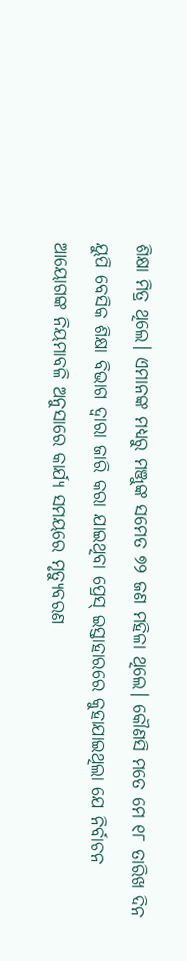ଶିକ୍ଷା ମିତ୍ର ଥିଲେ। ଏମାନଙ୍କ ମଧ୍ୟରୁ ମଞ୍ଜୁଙ୍କ ସମେତ ୭୨ ଜଣ ମହିଳା ଥିଲେ। କୌଣସି ମତେ ମେ ୧୮ ତାରିଖ ଦିନ ୟୁପି ବେସିକ ଶିକ୍ଷା ବିଭାଗ ଦ୍ୱାରା ଜାରି କରା ଯାଇଥିବା ପ୍ରେସ୍ ଇସ୍ତାହାରରେ କୁହାଯାଇଥିଲା ଯେ ନିର୍ବାଚନ ଆୟୋଗଙ୍କ ନିୟମାବଳି ଅନୁସାରେ କାର୍ଯ୍ୟ ସମୟରେ ମୃତ୍ୟୁବରଣ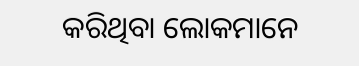କରିଥିବା ଲୋକମାନେ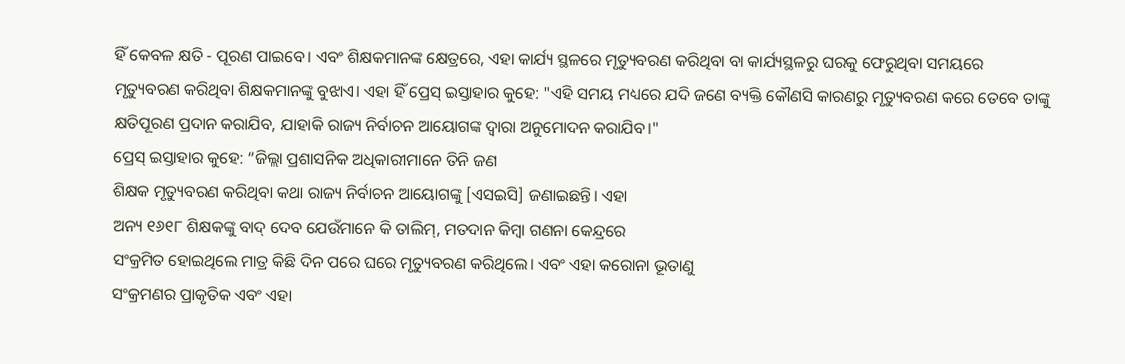ହିଁ କେବଳ କ୍ଷତି - ପୂରଣ ପାଇବେ। ଏବଂ ଶିକ୍ଷକମାନଙ୍କ କ୍ଷେତ୍ରରେ, ଏହା କାର୍ଯ୍ୟ ସ୍ଥଳରେ ମୃତ୍ୟୁବରଣ କରିଥିବା ବା କାର୍ଯ୍ୟସ୍ଥଳରୁ ଘରକୁ ଫେରୁଥିବା ସମୟରେ ମୃତ୍ୟୁବରଣ କରିଥିବା ଶିକ୍ଷକମାନଙ୍କୁ ବୁଝାଏ। ଏହା ହିଁ ପ୍ରେସ୍ ଇସ୍ତାହାର କୁହେ: "ଏହି ସମୟ ମଧ୍ୟରେ ଯଦି ଜଣେ ବ୍ୟକ୍ତି କୌଣସି କାରଣରୁ ମୃତ୍ୟୁବରଣ କରେ ତେବେ ତାଙ୍କୁ କ୍ଷତିପୂରଣ ପ୍ରଦାନ କରାଯିବ, ଯାହାକି ରାଜ୍ୟ ନିର୍ବାଚନ ଆୟୋଗଙ୍କ ଦ୍ୱାରା ଅନୁମୋଦନ କରାଯିବ।"
ପ୍ରେସ୍ ଇସ୍ତାହାର କୁହେ: “ଜିଲ୍ଲା ପ୍ରଶାସନିକ ଅଧିକାରୀମାନେ ତିନି ଜଣ
ଶିକ୍ଷକ ମୃତ୍ୟୁବରଣ କରିଥିବା କଥା ରାଜ୍ୟ ନିର୍ବାଚନ ଆୟୋଗଙ୍କୁ [ଏସଇସି] ଜଣାଇଛନ୍ତି। ଏହା
ଅନ୍ୟ ୧୬୧୮ ଶିକ୍ଷକଙ୍କୁ ବାଦ୍ ଦେବ ଯେଉଁମାନେ କି ତାଲିମ୍, ମତଦାନ କିମ୍ବା ଗଣନା କେନ୍ଦ୍ରରେ
ସଂକ୍ରମିତ ହୋଇଥିଲେ ମାତ୍ର କିଛି ଦିନ ପରେ ଘରେ ମୃତ୍ୟୁବରଣ କରିଥିଲେ। ଏବଂ ଏହା କରୋନା ଭୂତାଣୁ
ସଂକ୍ରମଣର ପ୍ରାକୃତିକ ଏବଂ ଏହା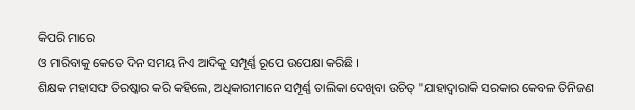କିପରି ମାରେ
ଓ ମାରିବାକୁ କେତେ ଦିନ ସମୟ ନିଏ ଆଦିକୁ ସମ୍ପୂର୍ଣ୍ଣ ରୂପେ ଉପେକ୍ଷା କରିଛି ।
ଶିକ୍ଷକ ମହାସଙ୍ଘ ତିରଷ୍କାର କରି କହିଲେ, ଅଧିକାରୀମାନେ ସମ୍ପୂର୍ଣ୍ଣ ତାଲିକା ଦେଖିବା ଉଚିତ୍ "ଯାହାଦ୍ୱାରାକି ସରକାର କେବଳ ତିନିଜଣ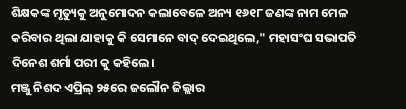ଶିକ୍ଷକଙ୍କ ମୃତ୍ୟୁକୁ ଅନୁମୋଦନ କଲାବେଳେ ଅନ୍ୟ ୧୬୧୮ ଜଣଙ୍କ ନାମ ମେଳ କରିବାର ଥିଲା ଯାହାକୁ କି ସେମାନେ ବାଦ୍ ଦେଇଥିଲେ," ମହାସଂଘ ସଭାପତି ଦିନେଶ ଶର୍ମା ପରୀ କୁ କହିଲେ।
ମଞ୍ଜୁ ନିଶଦ ଏପ୍ରିଲ୍ ୨୫ରେ ଜଲୌନ ଜିଲ୍ଲାର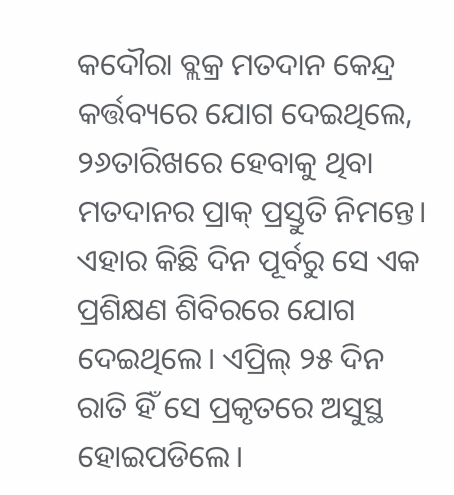କଦୌରା ବ୍ଲକ୍ର ମତଦାନ କେନ୍ଦ୍ର କର୍ତ୍ତବ୍ୟରେ ଯୋଗ ଦେଇଥିଲେ, ୨୬ତାରିଖରେ ହେବାକୁ ଥିବା ମତଦାନର ପ୍ରାକ୍ ପ୍ରସ୍ତୁତି ନିମନ୍ତେ। ଏହାର କିଛି ଦିନ ପୂର୍ବରୁ ସେ ଏକ ପ୍ରଶିକ୍ଷଣ ଶିବିରରେ ଯୋଗ ଦେଇଥିଲେ। ଏପ୍ରିଲ୍ ୨୫ ଦିନ ରାତି ହିଁ ସେ ପ୍ରକୃତରେ ଅସୁସ୍ଥ ହୋଇପଡିଲେ।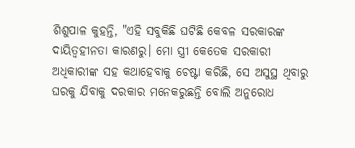ଶିଶୁପାଳ କୁହନ୍ତି, "ଏହି ସବୁକିଛି ଘଟିଛି କେବଳ ସରକାରଙ୍କ ଦାୟିତ୍ୱହୀନତା କାରଣରୁ। ମୋ ସ୍ତ୍ରୀ କେତେକ ସରକାରୀ ଅଧିକାରୀଙ୍କ ସହ କଥାହେବାକୁ ଚେଷ୍ଟା କରିଛି, ସେ ଅସୁସ୍ଥ ଥିବାରୁ ଘରକୁ ଯିବାକୁ ଦରକାର ମନେକରୁଛନ୍ତି ବୋଲି ଅନୁରୋଧ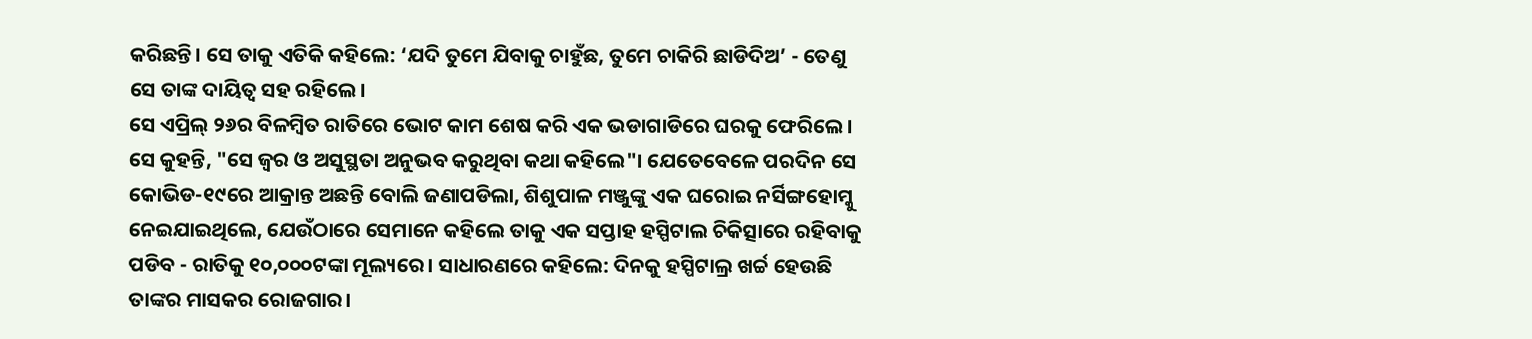କରିଛନ୍ତି। ସେ ତାକୁ ଏତିକି କହିଲେ: ‘ଯଦି ତୁମେ ଯିବାକୁ ଚାହୁଁଛ, ତୁମେ ଚାକିରି ଛାଡିଦିଅ’ - ତେଣୁ ସେ ତାଙ୍କ ଦାୟିତ୍ୱ ସହ ରହିଲେ।
ସେ ଏପ୍ରିଲ୍ ୨୬ର ବିଳମ୍ବିତ ରାତିରେ ଭୋଟ କାମ ଶେଷ କରି ଏକ ଭଡାଗାଡିରେ ଘରକୁ ଫେରିଲେ। ସେ କୁହନ୍ତି, "ସେ ଜ୍ୱର ଓ ଅସୁସ୍ଥତା ଅନୁଭବ କରୁଥିବା କଥା କହିଲେ"। ଯେତେବେଳେ ପରଦିନ ସେ କୋଭିଡ-୧୯ରେ ଆକ୍ରାନ୍ତ ଅଛନ୍ତି ବୋଲି ଜଣାପଡିଲା, ଶିଶୁପାଳ ମଞ୍ଜୁଙ୍କୁ ଏକ ଘରୋଇ ନର୍ସିଙ୍ଗହୋମ୍କୁ ନେଇଯାଇଥିଲେ, ଯେଉଁଠାରେ ସେମାନେ କହିଲେ ତାକୁ ଏକ ସପ୍ତାହ ହସ୍ପିଟାଲ ଚିକିତ୍ସାରେ ରହିବାକୁ ପଡିବ - ରାତିକୁ ୧୦,୦୦୦ଟଙ୍କା ମୂଲ୍ୟରେ। ସାଧାରଣରେ କହିଲେ: ଦିନକୁ ହସ୍ପିଟାଲ୍ର ଖର୍ଚ୍ଚ ହେଉଛି ତାଙ୍କର ମାସକର ରୋଜଗାର।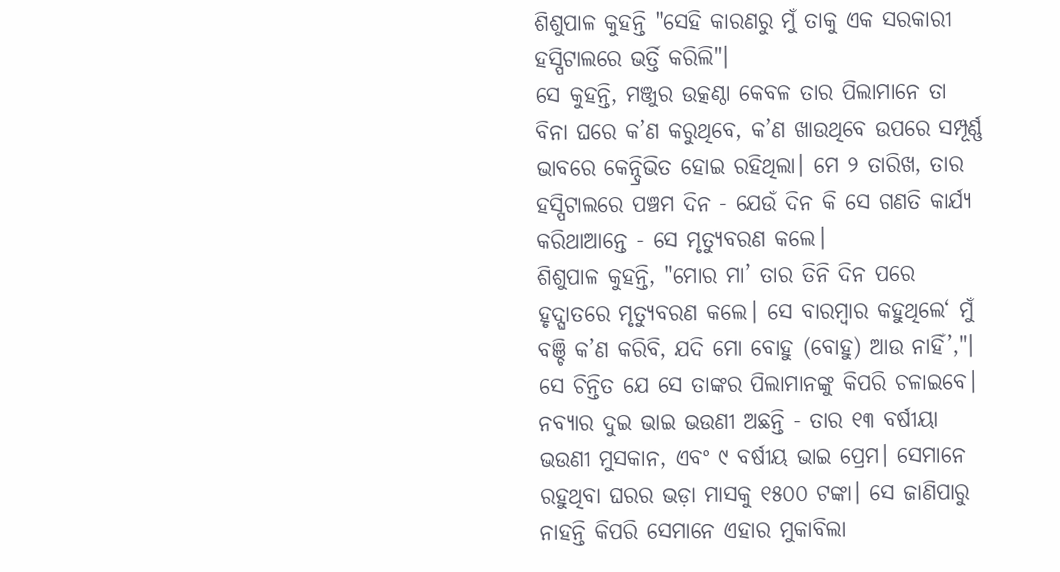ଶିଶୁପାଳ କୁହନ୍ତି "ସେହି କାରଣରୁ ମୁଁ ତାକୁ ଏକ ସରକାରୀ ହସ୍ପିଟାଲରେ ଭର୍ତ୍ତି କରିଲି"।
ସେ କୁହନ୍ତି, ମଞ୍ଜୁର ଉତ୍କଣ୍ଠା କେବଳ ତାର ପିଲାମାନେ ତା ବିନା ଘରେ କ’ଣ କରୁଥିବେ, କ’ଣ ଖାଉଥିବେ ଉପରେ ସମ୍ପୂର୍ଣ୍ଣ ଭାବରେ କେନ୍ଦ୍ରିଭିତ ହୋଇ ରହିଥିଲା। ମେ ୨ ତାରିଖ, ତାର ହସ୍ପିଟାଲରେ ପଞ୍ଚମ ଦିନ - ଯେଉଁ ଦିନ କି ସେ ଗଣତି କାର୍ଯ୍ୟ କରିଥାଆନ୍ତେ - ସେ ମୃତ୍ୟୁବରଣ କଲେ।
ଶିଶୁପାଳ କୁହନ୍ତି, "ମୋର ମା’ ତାର ତିନି ଦିନ ପରେ ହୃଦ୍ଘାତରେ ମୃତ୍ୟୁବରଣ କଲେ। ସେ ବାରମ୍ବାର କହୁଥିଲେ‘ ମୁଁ ବଞ୍ଚି କ’ଣ କରିବି, ଯଦି ମୋ ବୋହୁ (ବୋହୁ) ଆଉ ନାହିଁ’,"।
ସେ ଚିନ୍ତିତ ଯେ ସେ ତାଙ୍କର ପିଲାମାନଙ୍କୁ କିପରି ଚଳାଇବେ। ନବ୍ୟାର ଦୁଇ ଭାଇ ଭଉଣୀ ଅଛନ୍ତି - ତାର ୧୩ ବର୍ଷୀୟା ଭଉଣୀ ମୁସକାନ, ଏବଂ ୯ ବର୍ଷୀୟ ଭାଇ ପ୍ରେମ। ସେମାନେ ରହୁଥିବା ଘରର ଭଡ଼ା ମାସକୁ ୧୫୦୦ ଟଙ୍କା। ସେ ଜାଣିପାରୁ ନାହନ୍ତି କିପରି ସେମାନେ ଏହାର ମୁକାବିଲା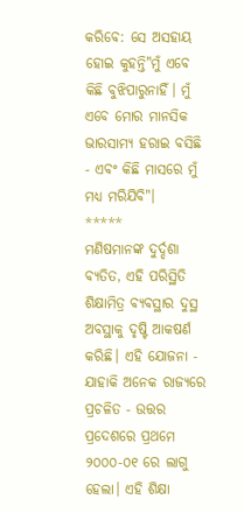କରିବେ: ସେ ଅସହାୟ ହୋଇ କୁହନ୍ତି"ମୁଁ ଏବେ କିଛି ବୁଝିପାରୁନାହିଁ। ମୁଁ ଏବେ ମୋର ମାନସିକ ଭାରସାମ୍ୟ ହରାଇ ବସିଛି - ଏବଂ କିଛି ମାସରେ ମୁଁ ମଧ୍ୟ ମରିଯିବି"।
*****
ମଣିଷମାନଙ୍କ ଦୁର୍ଦ୍ଦଶା ବ୍ୟତିତ, ଏହି ପରିସ୍ଥିତି ଶିକ୍ଷାମିତ୍ର ବ୍ୟବସ୍ଥାର ଦୁସ୍ଥ ଅବସ୍ଥାକୁ ଦୃଷ୍ଟି ଆକଷର୍ଣ କରିଛି। ଏହି ଯୋଜନା - ଯାହାକି ଅନେକ ରାଜ୍ୟରେ ପ୍ରଚଳିତ - ଉତ୍ତର ପ୍ରଦେଶରେ ପ୍ରଥମେ ୨୦୦୦-୦୧ ରେ ଲାଗୁ ହେଲା। ଏହି ଶିକ୍ଷା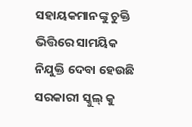ସହାୟକମାନଙ୍କୁ ଚୁକ୍ତି ଭିତ୍ତିରେ ସାମୟିକ ନିଯୁକ୍ତି ଦେବା ହେଉଛି ସରକାରୀ ସ୍କୁଲ୍ କୁ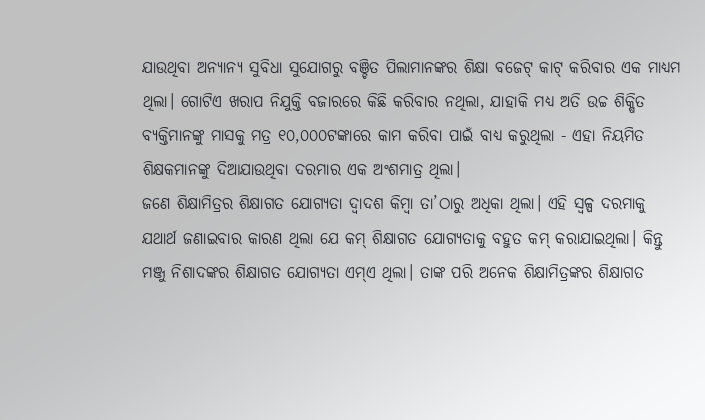ଯାଉଥିବା ଅନ୍ୟାନ୍ୟ ସୁବିଧା ସୁଯୋଗରୁ ବଞ୍ଚିତ ପିଲାମାନଙ୍କର ଶିକ୍ଷା ବଜେଟ୍ କାଟ୍ କରିବାର ଏକ ମାଧ୍ୟମ ଥିଲା। ଗୋଟିଏ ଖରାପ ନିଯୁକ୍ତି ବଜାରରେ କିଛି କରିବାର ନଥିଲା, ଯାହାକି ମଧ୍ୟ ଅତି ଉଚ୍ଚ ଶିକ୍ଷିତ ବ୍ୟକ୍ତିମାନଙ୍କୁ ମାସକୁ ମତ୍ର ୧୦,୦୦୦ଟଙ୍କାରେ କାମ କରିବା ପାଇଁ ବାଧ୍ୟ କରୁଥିଲା - ଏହା ନିୟମିତ ଶିକ୍ଷକମାନଙ୍କୁ ଦିଆଯାଉଥିବା ଦରମାର ଏକ ଅଂଶମାତ୍ର ଥିଲା।
ଜଣେ ଶିକ୍ଷାମିତ୍ରର ଶିକ୍ଷାଗତ ଯୋଗ୍ୟତା ଦ୍ୱାଦଶ କିମ୍ବା ତା’ଠାରୁ ଅଧିକା ଥିଲା। ଏହି ସ୍ୱଳ୍ପ ଦରମାକୁ ଯଥାର୍ଥ ଜଣାଇବାର କାରଣ ଥିଲା ଯେ କମ୍ ଶିକ୍ଷାଗତ ଯୋଗ୍ୟତାକୁ ବହୁତ କମ୍ କରାଯାଇଥିଲା। କିନ୍ତୁ ମଞ୍ଜୁ ନିଶାଦଙ୍କର ଶିକ୍ଷାଗତ ଯୋଗ୍ୟତା ଏମ୍ଏ ଥିଲା। ତାଙ୍କ ପରି ଅନେକ ଶିକ୍ଷାମିତ୍ରଙ୍କର ଶିକ୍ଷାଗତ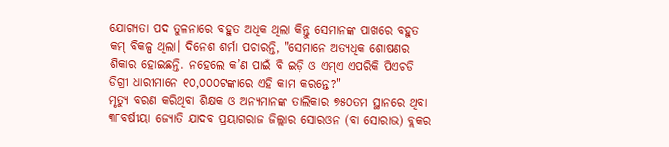ଯୋଗ୍ୟତା ପଦ ତୁଳନାରେ ବହୁତ ଅଧିକ ଥିଲା କିନ୍ତୁ ସେମାନଙ୍କ ପାଖରେ ବହୁତ କମ୍ ବିକଳ୍ପ ଥିଲା। ଦିନେଶ ଶର୍ମା ପଚାରନ୍ତି, "ସେମାନେ ଅତ୍ୟଧିକ ଶୋଷଣର ଶିକାର ହୋଇଛନ୍ତି. ନହେଲେ କ’ଣ ପାଇଁ ବି ଇଡ଼ି ଓ ଏମ୍ଏ ଏପରିକି ପିଏଚଡି ଡିଗ୍ରୀ ଧାରୀମାନେ ୧୦,୦୦୦ଟଙ୍କାରେ ଏହି କାମ କରନ୍ତେ?"
ମୃତ୍ୟୁ ବରଣ କରିଥିବା ଶିକ୍ଷକ ଓ ଅନ୍ୟମାନଙ୍କ ତାଲିକାର ୭୫୦ତମ ସ୍ଥାନରେ ଥିବା ୩୮ବର୍ଷୀୟା ଜ୍ୟୋତି ଯାଦବ ପ୍ରୟାଗରାଜ ଜିଲ୍ଲାର ସୋରଓନ (ବା ସୋରାଭ) ବ୍ଲକର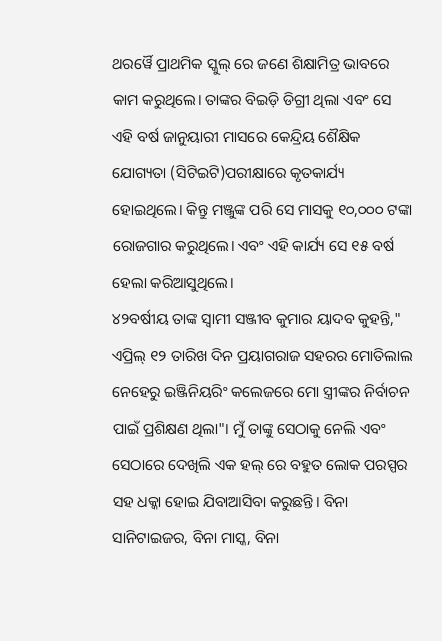ଥରର୍ୱୈ ପ୍ରାଥମିକ ସ୍କୁଲ୍ ରେ ଜଣେ ଶିକ୍ଷାମିତ୍ର ଭାବରେ କାମ କରୁଥିଲେ। ତାଙ୍କର ବିଇଡ଼ି ଡିଗ୍ରୀ ଥିଲା ଏବଂ ସେ ଏହି ବର୍ଷ ଜାନୁୟାରୀ ମାସରେ କେନ୍ଦ୍ରିୟ ଶୈକ୍ଷିକ ଯୋଗ୍ୟତା (ସିଟିଇଟି)ପରୀକ୍ଷାରେ କୃତକାର୍ଯ୍ୟ ହୋଇଥିଲେ। କିନ୍ତୁ ମଞ୍ଜୁଙ୍କ ପରି ସେ ମାସକୁ ୧୦,୦୦୦ ଟଙ୍କା ରୋଜଗାର କରୁଥିଲେ। ଏବଂ ଏହି କାର୍ଯ୍ୟ ସେ ୧୫ ବର୍ଷ ହେଲା କରିଆସୁଥିଲେ।
୪୨ବର୍ଷୀୟ ତାଙ୍କ ସ୍ୱାମୀ ସଞ୍ଜୀବ କୁମାର ୟାଦବ କୁହନ୍ତି," ଏପ୍ରିଲ୍ ୧୨ ତାରିଖ ଦିନ ପ୍ରୟାଗରାଜ ସହରର ମୋତିଲାଲ ନେହେରୁ ଇଞ୍ଜିନିୟରିଂ କଲେଜରେ ମୋ ସ୍ତ୍ରୀଙ୍କର ନିର୍ବାଚନ ପାଇଁ ପ୍ରଶିକ୍ଷଣ ଥିଲା"। ମୁଁ ତାଙ୍କୁ ସେଠାକୁ ନେଲି ଏବଂ ସେଠାରେ ଦେଖିଲି ଏକ ହଲ୍ ରେ ବହୁତ ଲୋକ ପରସ୍ପର ସହ ଧକ୍କା ହୋଇ ଯିବାଆସିବା କରୁଛନ୍ତି। ବିନା ସାନିଟାଇଜର, ବିନା ମାସ୍କ, ବିନା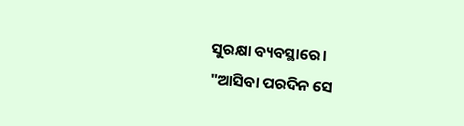ସୁରକ୍ଷା ବ୍ୟବସ୍ଥାରେ।
"ଆସିବା ପରଦିନ ସେ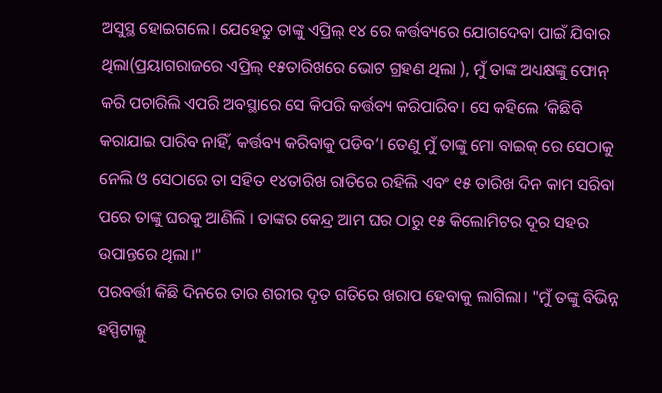ଅସୁସ୍ଥ ହୋଇଗଲେ। ଯେହେତୁ ତାଙ୍କୁ ଏପ୍ରିଲ୍ ୧୪ ରେ କର୍ତ୍ତବ୍ୟରେ ଯୋଗଦେବା ପାଇଁ ଯିବାର ଥିଲା(ପ୍ରୟାଗରାଜରେ ଏପ୍ରିଲ୍ ୧୫ତାରିଖରେ ଭୋଟ ଗ୍ରହଣ ଥିଲା ), ମୁଁ ତାଙ୍କ ଅଧ୍ୟକ୍ଷଙ୍କୁ ଫୋନ୍ କରି ପଚାରିଲି ଏପରି ଅବସ୍ଥାରେ ସେ କିପରି କର୍ତ୍ତବ୍ୟ କରିପାରିବ। ସେ କହିଲେ ‘କିଛିବି କରାଯାଇ ପାରିବ ନାହିଁ, କର୍ତ୍ତବ୍ୟ କରିବାକୁ ପଡିବ’। ତେଣୁ ମୁଁ ତାଙ୍କୁ ମୋ ବାଇକ୍ ରେ ସେଠାକୁ ନେଲି ଓ ସେଠାରେ ତା ସହିତ ୧୪ତାରିଖ ରାତିରେ ରହିଲି ଏବଂ ୧୫ ତାରିଖ ଦିନ କାମ ସରିବା ପରେ ତାଙ୍କୁ ଘରକୁ ଆଣିଲି । ତାଙ୍କର କେନ୍ଦ୍ର ଆମ ଘର ଠାରୁ ୧୫ କିଲୋମିଟର ଦୂର ସହର ଉପାନ୍ତରେ ଥିଲା।"
ପରବର୍ତ୍ତୀ କିଛି ଦିନରେ ତାର ଶରୀର ଦୃତ ଗତିରେ ଖରାପ ହେବାକୁ ଲାଗିଲା। "ମୁଁ ତଙ୍କୁ ବିଭିନ୍ନ ହସ୍ପିଟାଲ୍କୁ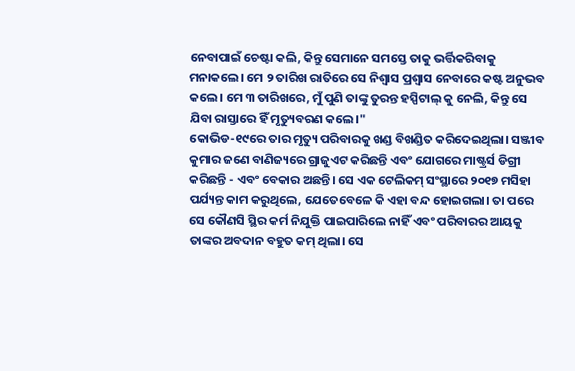ନେବାପାଇଁ ଚେଷ୍ଟା କଲି, କିନ୍ତୁ ସେମାନେ ସମସ୍ତେ ତାକୁ ଭର୍ତ୍ତିକରିବାକୁ ମନାକଲେ। ମେ ୨ ତାରିଖ ରାତିରେ ସେ ନିଶ୍ୱାସ ପ୍ରଶ୍ୱାସ ନେବାରେ କଷ୍ଟ ଅନୁଭବ କଲେ। ମେ ୩ ତାରିଖରେ, ମୁଁ ପୁଣି ତାଙ୍କୁ ତୁରନ୍ତ ହସ୍ପିଟାଲ୍ କୁ ନେଲି, କିନ୍ତୁ ସେ ଯିବା ରାସ୍ତାରେ ହିଁ ମୃତ୍ୟୁବରଣ କଲେ।"
କୋଭିଡ-୧୯ରେ ତାର ମୃତ୍ୟୁ ପରିବାରକୁ ଖଣ୍ଡ ବିଖଣ୍ଡିତ କରିଦେଇଥିଲା। ସଞ୍ଜୀବ କୁମାର ଜଣେ ବାଣିଜ୍ୟରେ ଗ୍ରାଜୁଏଟ କରିଛନ୍ତି ଏବଂ ଯୋଗରେ ମାଷ୍ଟ୍ରର୍ସ ଡିଗ୍ରୀ କରିଛନ୍ତି - ଏବଂ ବେକାର ଅଛନ୍ତି। ସେ ଏକ ଟେଲିକମ୍ ସଂସ୍ଥାରେ ୨୦୧୭ ମସିହା ପର୍ଯ୍ୟନ୍ତ କାମ କରୁଥିଲେ, ଯେତେବେଳେ କି ଏହା ବନ୍ଦ ହୋଇଗଲା। ତା ପରେ ସେ କୌଣସି ସ୍ଥିର କର୍ମ ନିଯୁକ୍ତି ପାଇପାରିଲେ ନାହିଁ ଏବଂ ପରିବାରର ଆୟକୁ ତାଙ୍କର ଅବଦାନ ବହୁତ କମ୍ ଥିଲା। ସେ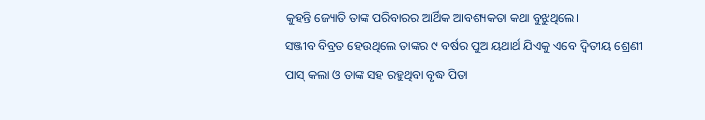କୁହନ୍ତି ଜ୍ୟୋତି ତାଙ୍କ ପରିବାରର ଆର୍ଥିକ ଆବଶ୍ୟକତା କଥା ବୁଝୁଥିଲେ।
ସଞ୍ଜୀବ ବିବ୍ରତ ହେଉଥିଲେ ତାଙ୍କର ୯ ବର୍ଷର ପୁଅ ୟଥାର୍ଥ ଯିଏକୁ ଏବେ ଦ୍ୱିତୀୟ ଶ୍ରେଣୀ ପାସ୍ କଲା ଓ ତାଙ୍କ ସହ ରହୁଥିବା ବୃଦ୍ଧ ପିତା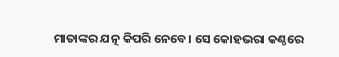ମାତାଙ୍କର ଯତ୍ନ କିପରି ନେବେ। ସେ କୋହଭରା କଣ୍ଠରେ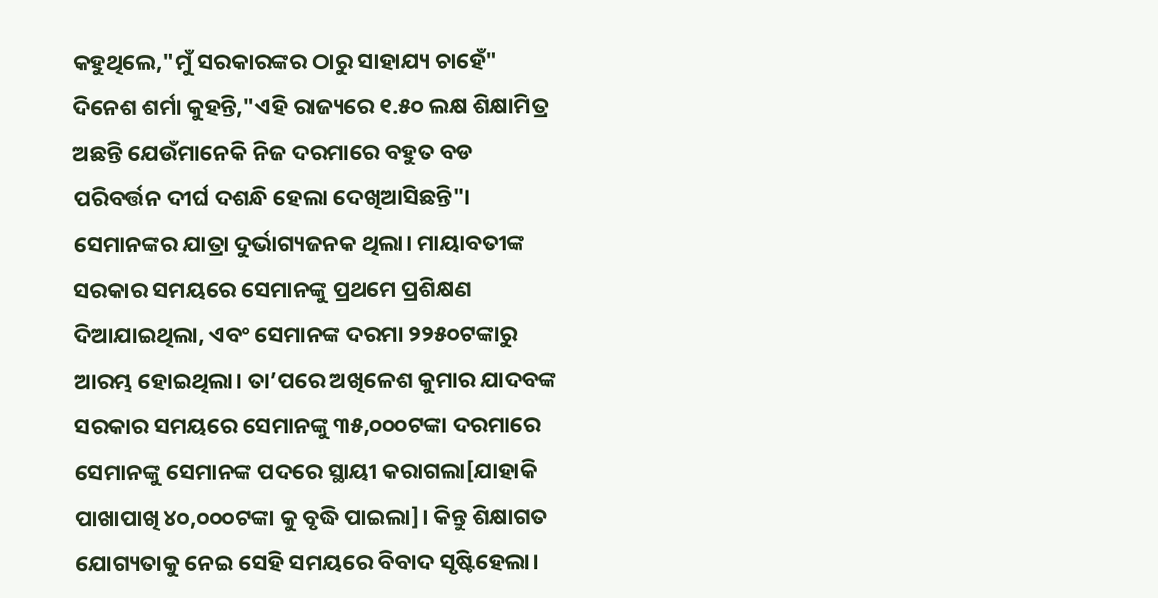କହୁଥିଲେ,"ମୁଁ ସରକାରଙ୍କର ଠାରୁ ସାହାଯ୍ୟ ଚାହେଁ"
ଦିନେଶ ଶର୍ମା କୁହନ୍ତି,"ଏହି ରାଜ୍ୟରେ ୧.୫୦ ଲକ୍ଷ ଶିକ୍ଷାମିତ୍ର ଅଛନ୍ତି ଯେଉଁମାନେକି ନିଜ ଦରମାରେ ବହୁତ ବଡ ପରିବର୍ତ୍ତନ ଦୀର୍ଘ ଦଶନ୍ଧି ହେଲା ଦେଖିଆସିଛନ୍ତି"। ସେମାନଙ୍କର ଯାତ୍ରା ଦୁର୍ଭାଗ୍ୟଜନକ ଥିଲା। ମାୟାବତୀଙ୍କ ସରକାର ସମୟରେ ସେମାନଙ୍କୁ ପ୍ରଥମେ ପ୍ରଶିକ୍ଷଣ ଦିଆଯାଇଥିଲା, ଏବଂ ସେମାନଙ୍କ ଦରମା ୨୨୫୦ଟଙ୍କାରୁ ଆରମ୍ଭ ହୋଇଥିଲା। ତା’ପରେ ଅଖିଳେଶ କୁମାର ଯାଦବଙ୍କ ସରକାର ସମୟରେ ସେମାନଙ୍କୁ ୩୫,୦୦୦ଟଙ୍କା ଦରମାରେ ସେମାନଙ୍କୁ ସେମାନଙ୍କ ପଦରେ ସ୍ଥାୟୀ କରାଗଲା[ଯାହାକି ପାଖାପାଖି ୪୦,୦୦୦ଟଙ୍କା କୁ ବୃଦ୍ଧି ପାଇଲା]। କିନ୍ତୁ ଶିକ୍ଷାଗତ ଯୋଗ୍ୟତାକୁ ନେଇ ସେହି ସମୟରେ ବିବାଦ ସୃଷ୍ଟିହେଲା।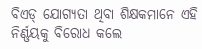ବିଏଡ୍ ଯୋଗ୍ୟତା ଥିବା ଶିକ୍ଷକମାନେ ଏହି ନିର୍ଣ୍ଣୟକୁ ବିରୋଧ କଲେ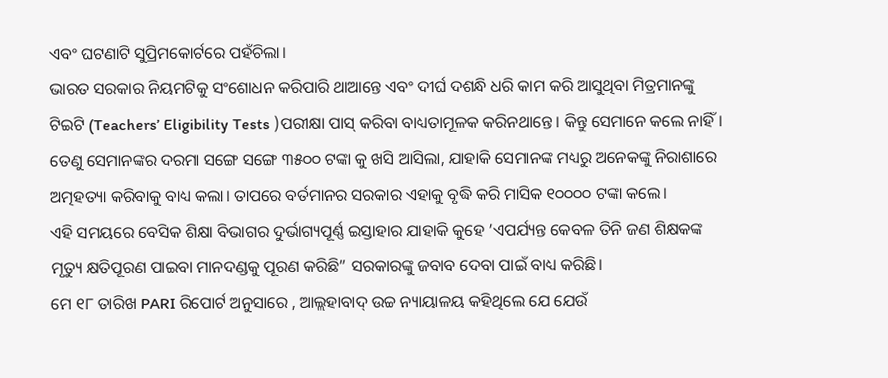ଏବଂ ଘଟଣାଟି ସୁପ୍ରିମକୋର୍ଟରେ ପହଁଚିଲା।
ଭାରତ ସରକାର ନିୟମଟିକୁ ସଂଶୋଧନ କରିପାରି ଥାଆନ୍ତେ ଏବଂ ଦୀର୍ଘ ଦଶନ୍ଧି ଧରି କାମ କରି ଆସୁଥିବା ମିତ୍ରମାନଙ୍କୁ ଟିଇଟି (Teachers’ Eligibility Tests )ପରୀକ୍ଷା ପାସ୍ କରିବା ବାଧ୍ୟତାମୂଳକ କରିନଥାନ୍ତେ। କିନ୍ତୁ ସେମାନେ କଲେ ନାହିଁ। ତେଣୁ ସେମାନଙ୍କର ଦରମା ସଙ୍ଗେ ସଙ୍ଗେ ୩୫୦୦ ଟଙ୍କା କୁ ଖସି ଆସିଲା, ଯାହାକି ସେମାନଙ୍କ ମଧ୍ୟରୁ ଅନେକଙ୍କୁ ନିରାଶାରେ ଅତ୍ମହତ୍ୟା କରିବାକୁ ବାଧ୍ୟ କଲା। ତାପରେ ବର୍ତମାନର ସରକାର ଏହାକୁ ବୃଦ୍ଧି କରି ମାସିକ ୧୦୦୦୦ ଟଙ୍କା କଲେ।
ଏହି ସମୟରେ ବେସିକ ଶିକ୍ଷା ବିଭାଗର ଦୁର୍ଭାଗ୍ୟପୂର୍ଣ୍ଣ ଇସ୍ତାହାର ଯାହାକି କୁହେ ’ଏପର୍ଯ୍ୟନ୍ତ କେବଳ ତିନି ଜଣ ଶିକ୍ଷକଙ୍କ ମୃତ୍ୟୁ କ୍ଷତିପୂରଣ ପାଇବା ମାନଦଣ୍ଡକୁ ପୂରଣ କରିଛି” ସରକାରଙ୍କୁ ଜବାବ ଦେବା ପାଇଁ ବାଧ୍ୟ କରିଛି।
ମେ ୧୮ ତାରିଖ PARI ରିପୋର୍ଟ ଅନୁସାରେ , ଆଲ୍ଲହାବାଦ୍ ଉଚ୍ଚ ନ୍ୟାୟାଳୟ କହିଥିଲେ ଯେ ଯେଉଁ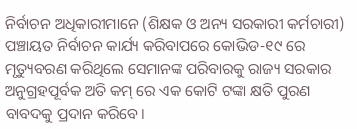ନିର୍ବାଚନ ଅଧିକାରୀମାନେ (ଶିକ୍ଷକ ଓ ଅନ୍ୟ ସରକାରୀ କର୍ମଚାରୀ) ପଞ୍ଚାୟତ ନିର୍ବାଚନ କାର୍ଯ୍ୟ କରିବାପରେ କୋଭିଡ-୧୯ ରେ ମୃତ୍ୟୁବରଣ କରିଥିଲେ ସେମାନଙ୍କ ପରିବାରକୁ ରାଜ୍ୟ ସରକାର ଅନୁଗ୍ରହପୂର୍ବକ ଅତି କମ୍ ରେ ଏକ କୋଟି ଟଙ୍କା କ୍ଷତି ପୁରଣ ବାବଦକୁ ପ୍ରଦାନ କରିବେ।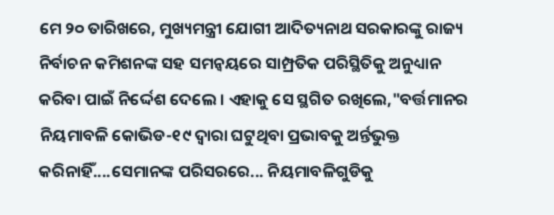ମେ ୨୦ ତାରିଖରେ, ମୁଖ୍ୟମନ୍ତ୍ରୀ ଯୋଗୀ ଆଦିତ୍ୟନାଥ ସରକାରଙ୍କୁ ରାଜ୍ୟ ନିର୍ବାଚନ କମିଶନଙ୍କ ସହ ସମନ୍ୱୟରେ ସାମ୍ପ୍ରତିକ ପରିସ୍ଥିତିକୁ ଅନୁଧ୍ୟାନ କରିବା ପାଇଁ ନିର୍ଦ୍ଦେଶ ଦେଲେ । ଏହାକୁ ସେ ସ୍ଥଗିତ ରଖିଲେ,"ବର୍ତ୍ତମାନର ନିୟମାବଳି କୋଭିଡ-୧୯ ଦ୍ୱାରା ଘଟୁଥିବା ପ୍ରଭାବକୁ ଅର୍ନ୍ତଭୁକ୍ତ କରିନାହିଁ....ସେମାନଙ୍କ ପରିସରରେ... ନିୟମାବଳିଗୁଡିକୁ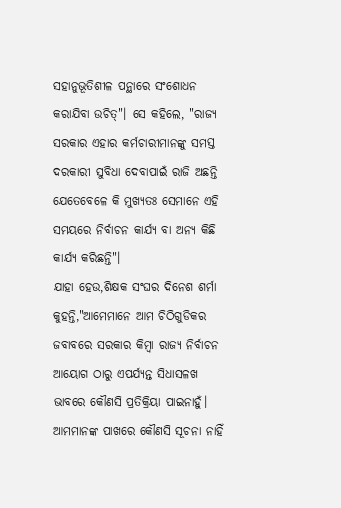ସହାନୁଭୂତିଶୀଳ ପନ୍ଥାରେ ସଂଶୋଧନ କରାଯିବା ଉଚିତ୍"। ସେ କହିଲେ, "ରାଜ୍ୟ ସରକାର ଏହାର କର୍ମଚାରୀମାନଙ୍କୁ ସମସ୍ତ ଦରକାରୀ ସୁବିଧା ଦେବାପାଇଁ ରାଜି ଅଛନ୍ତି ଯେତେବେଳେ କି ମୁଖ୍ୟତଃ ସେମାନେ ଏହି ସମୟରେ ନିର୍ବାଚନ କାର୍ଯ୍ୟ ବା ଅନ୍ୟ କିଛି କାର୍ଯ୍ୟ କରିଛନ୍ତି"।
ଯାହା ହେଉ,ଶିକ୍ଷକ ସଂଘର ଦିନେଶ ଶର୍ମା କୁହନ୍ତି,"ଆମେମାନେ ଆମ ଚିଠିଗୁଡିକର ଜବାବରେ ସରକାର କିମ୍ବା ରାଜ୍ୟ ନିର୍ବାଚନ ଆୟୋଗ ଠାରୁ ଏପର୍ଯ୍ୟନ୍ତ ସିଧାସଳଖ ଭାବରେ କୌଣସି ପ୍ରତିକ୍ରିୟା ପାଇନାହୁଁ। ଆମମାନଙ୍କ ପାଖରେ କୌଣସି ସୂଚନା ନାହିଁ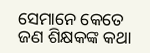ସେମାନେ କେତେ ଜଣ ଶିକ୍ଷକଙ୍କ କଥା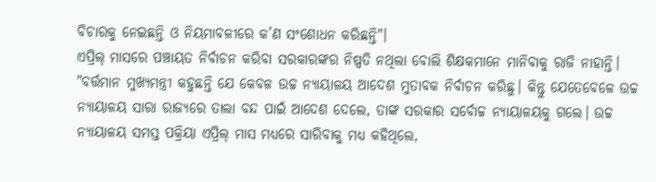ବିଚାରକୁ ନେଇଛନ୍ତି ଓ ନିୟମାବଳୀରେ କ’ଣ ସଂଶୋଧନ କରିଛନ୍ତି"।
ଏପ୍ରିଲ୍ ମାସରେ ପଞ୍ଚାୟତ ନିର୍ବାଚନ କରିବା ସରକାରଙ୍କର ନିଷ୍ପତି ନଥିଲା ବୋଲି ଶିକ୍ଷକମାନେ ମାନିବାକୁ ରାଜି ନାହାନ୍ତି। "ବର୍ତ୍ତମାନ ମୁଖ୍ୟମନ୍ତ୍ରୀ କହୁଛନ୍ତି ଯେ କେବଳ ଉଚ୍ଚ ନ୍ୟାୟାଳୟ ଆଦେଶ ମୁତାବକ ନିର୍ବାଚନ କରିଛୁ। କିନ୍ତୁ ଯେତେବେଳେ ଉଚ୍ଚ ନ୍ୟାୟାଳୟ ସାରା ରାଜ୍ୟରେ ତାଲା ବନ୍ଦ ପାଇଁ ଆଦେଶ ଦେଲେ, ତାଙ୍କ ସରକାର ସର୍ବୋଚ୍ଚ ନ୍ୟାୟାଳୟକୁ ଗଲେ। ଉଚ୍ଚ ନ୍ୟାୟାଳୟ ସମସ୍ତ ପକ୍ରିୟା ଏପ୍ରିଲ୍ ମାସ ମଧ୍ୟରେ ସାରିବାକୁ ମଧ୍ୟ କହିଥିଲେ,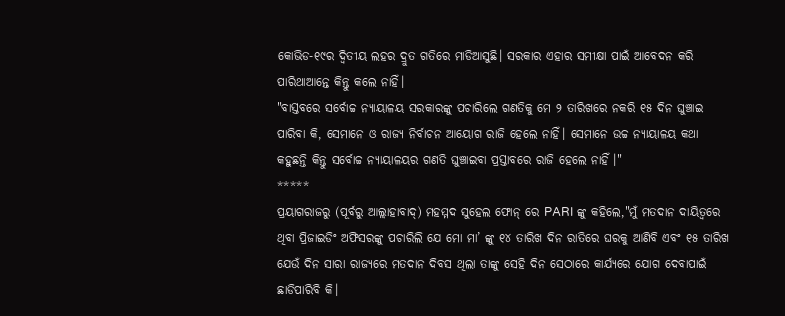କୋଭିଡ-୧୯ର ଦ୍ୱିତୀୟ ଲହର ଦ୍ରୁତ ଗତିରେ ମାଡିଆସୁଛି। ସରକାର ଏହାର ସମୀକ୍ଷା ପାଇଁ ଆବେଦନ କରି ପାରିଥାଆନ୍ତେ କିନ୍ତୁ କଲେ ନାହିଁ।
"ବାସ୍ତବରେ ସର୍ବୋଚ୍ଚ ନ୍ୟାୟାଳୟ ସରକାରଙ୍କୁ ପଚାରିଲେ ଗଣତିକୁ ମେ ୨ ତାରିଖରେ ନକରି ୧୫ ଦିନ ଘୁଞ୍ଚାଇ ପାରିବା କି, ସେମାନେ ଓ ରାଜ୍ୟ ନିର୍ବାଚନ ଆୟୋଗ ରାଜି ହେଲେ ନାହିଁ। ସେମାନେ ଉଚ୍ଚ ନ୍ୟାୟାଳୟ କଥା କହୁଛନ୍ତି କିନ୍ତୁ ସର୍ବୋଚ୍ଚ ନ୍ୟାୟାଳୟର ଗଣତି ଘୁଞ୍ଚାଇବା ପ୍ରସ୍ତାବରେ ରାଜି ହେଲେ ନାହିଁ ।"
*****
ପ୍ରୟାଗରାଜରୁ (ପୂର୍ବରୁ ଆଲ୍ଲାହାବାଦ୍) ମହମ୍ମଦ ସୁହେଲ ଫୋନ୍ ରେ PARI ଙ୍କୁ କହିଲେ,"ମୁଁ ମତଦାନ ଦାୟିତ୍ୱରେ ଥିବା ପ୍ରିଜାଇଡିଂ ଅଫିସରଙ୍କୁ ପଚାରିଲି ଯେ ମୋ ମା’ ଙ୍କୁ ୧୪ ତାରିଖ ଦିନ ରାତିରେ ଘରକୁ ଆଣିବି ଏବଂ ୧୫ ତାରିଖ ଯେଉଁ ଦିନ ସାରା ରାଜ୍ୟରେ ମତଦାନ ଦିବସ ଥିଲା ତାଙ୍କୁ ସେହି ଦିନ ସେଠାରେ କାର୍ଯ୍ୟରେ ଯୋଗ ଦେବାପାଇଁ ଛାଡିପାରିବି କି।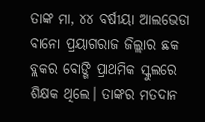ତାଙ୍କ ମା, ୪୪ ବର୍ଷୀୟା ଆଲଭେଡା ବାନୋ ପ୍ରୟାଗରାଜ ଜିଲ୍ଲାର ଛକ ବ୍ଲକର ବୋଙ୍ଗି ପ୍ରାଥମିକ ସ୍କୁଲରେ ଶିକ୍ଷକ ଥିଲେ। ତାଙ୍କର ମତଦାନ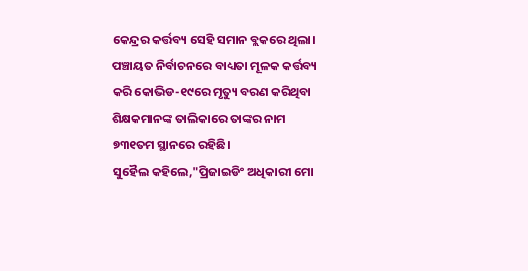କେନ୍ଦ୍ରର କର୍ତ୍ତବ୍ୟ ସେହି ସମାନ ବ୍ଲକରେ ଥିଲା। ପଞ୍ଚାୟତ ନିର୍ବାଚନରେ ବାଧ୍ୟତା ମୂଳକ କର୍ତ୍ତବ୍ୟ କରି କୋଭିଡ-୧୯ରେ ମୃତ୍ୟୁ ବରଣ କରିଥିବା ଶିକ୍ଷକମାନଙ୍କ ତାଲିକାରେ ତାଙ୍କର ନାମ ୭୩୧ତମ ସ୍ଥାନରେ ରହିଛି।
ସୁହୈଲ କହିଲେ,"ପ୍ରିଜାଇଡିଂ ଅଧିକାରୀ ମୋ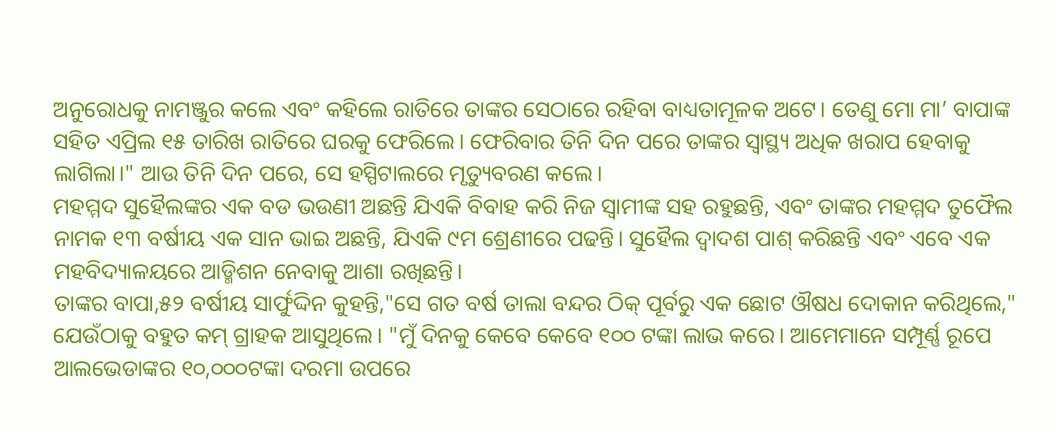ଅନୁରୋଧକୁ ନାମଞ୍ଜୁର କଲେ ଏବଂ କହିଲେ ରାତିରେ ତାଙ୍କର ସେଠାରେ ରହିବା ବାଧ୍ୟତାମୂଳକ ଅଟେ। ତେଣୁ ମୋ ମା’ ବାପାଙ୍କ ସହିତ ଏପ୍ରିଲ ୧୫ ତାରିଖ ରାତିରେ ଘରକୁ ଫେରିଲେ। ଫେରିବାର ତିନି ଦିନ ପରେ ତାଙ୍କର ସ୍ୱାସ୍ଥ୍ୟ ଅଧିକ ଖରାପ ହେବାକୁ ଲାଗିଲା।" ଆଉ ତିନି ଦିନ ପରେ, ସେ ହସ୍ପିଟାଲରେ ମୃତ୍ୟୁବରଣ କଲେ।
ମହମ୍ମଦ ସୁହୈଲଙ୍କର ଏକ ବଡ ଭଉଣୀ ଅଛନ୍ତି ଯିଏକି ବିବାହ କରି ନିଜ ସ୍ୱାମୀଙ୍କ ସହ ରହୁଛନ୍ତି, ଏବଂ ତାଙ୍କର ମହମ୍ମଦ ତୁଫୈଲ ନାମକ ୧୩ ବର୍ଷୀୟ ଏକ ସାନ ଭାଇ ଅଛନ୍ତି, ଯିଏକି ୯ମ ଶ୍ରେଣୀରେ ପଢନ୍ତି। ସୁହୈଲ ଦ୍ୱାଦଶ ପାଶ୍ କରିଛନ୍ତି ଏବଂ ଏବେ ଏକ ମହବିଦ୍ୟାଳୟରେ ଆଡ୍ମିଶନ ନେବାକୁ ଆଶା ରଖିଛନ୍ତି।
ତାଙ୍କର ବାପା,୫୨ ବର୍ଷୀୟ ସାର୍ଫୁଦ୍ଦିନ କୁହନ୍ତି,"ସେ ଗତ ବର୍ଷ ତାଲା ବନ୍ଦର ଠିକ୍ ପୂର୍ବରୁ ଏକ ଛୋଟ ଔଷଧ ଦୋକାନ କରିଥିଲେ," ଯେଉଁଠାକୁ ବହୁତ କମ୍ ଗ୍ରାହକ ଆସୁଥିଲେ। "ମୁଁ ଦିନକୁ କେବେ କେବେ ୧୦୦ ଟଙ୍କା ଲାଭ କରେ। ଆମେମାନେ ସମ୍ପୂର୍ଣ୍ଣ ରୂପେ ଆଲଭେଡାଙ୍କର ୧୦,୦୦୦ଟଙ୍କା ଦରମା ଉପରେ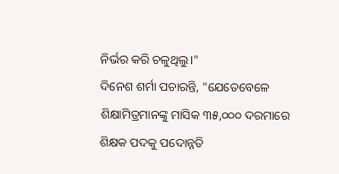ନିର୍ଭର କରି ଚଳୁଥିଲୁ।"
ଦିନେଶ ଶର୍ମା ପଚାରନ୍ତି, "ଯେତେବେଳେ ଶିକ୍ଷାମିତ୍ରମାନଙ୍କୁ ମାସିକ ୩୫,୦୦୦ ଦରମାରେ ଶିକ୍ଷକ ପଦକୁ ପଦୋନ୍ନତି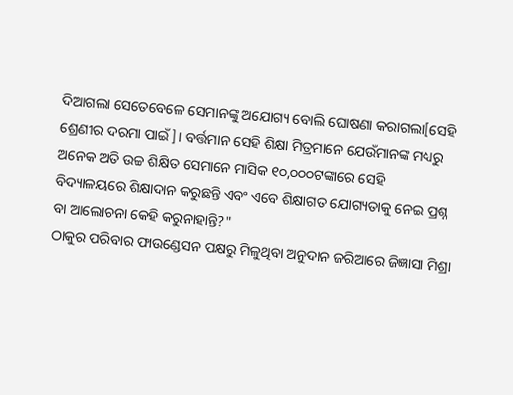ଦିଆଗଲା ସେତେବେଳେ ସେମାନଙ୍କୁ ଅଯୋଗ୍ୟ ବୋଲି ଘୋଷଣା କରାଗଲା[ସେହି ଶ୍ରେଣୀର ଦରମା ପାଇଁ]। ବର୍ତ୍ତମାନ ସେହି ଶିକ୍ଷା ମିତ୍ରମାନେ ଯେଉଁମାନଙ୍କ ମଧ୍ୟରୁ ଅନେକ ଅତି ଉଚ୍ଚ ଶିକ୍ଷିତ ସେମାନେ ମାସିକ ୧୦,୦୦୦ଟଙ୍କାରେ ସେହି ବିଦ୍ୟାଳୟରେ ଶିକ୍ଷାଦାନ କରୁଛନ୍ତି ଏବଂ ଏବେ ଶିକ୍ଷାଗତ ଯୋଗ୍ୟତାକୁ ନେଇ ପ୍ରଶ୍ନ ବା ଆଲୋଚନା କେହି କରୁନାହାନ୍ତି?"
ଠାକୁର ପରିବାର ଫାଉଣ୍ଡେସନ ପକ୍ଷରୁ ମିଳୁଥିବା ଅନୁଦାନ ଜରିଆରେ ଜିଜ୍ଞାସା ମିଶ୍ରା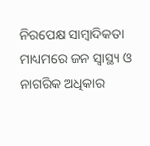ନିରପେକ୍ଷ ସାମ୍ବାଦିକତା ମାଧ୍ୟମରେ ଜନ ସ୍ୱାସ୍ଥ୍ୟ ଓ ନାଗରିକ ଅଧିକାର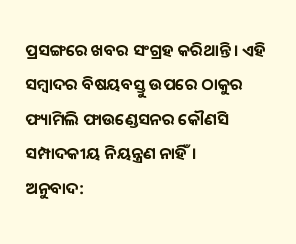ପ୍ରସଙ୍ଗରେ ଖବର ସଂଗ୍ରହ କରିଥାନ୍ତି। ଏହି ସମ୍ବାଦର ବିଷୟବସ୍ତୁ ଉପରେ ଠାକୁର ଫ୍ୟାମିଲି ଫାଉଣ୍ଡେସନର କୌଣସି ସମ୍ପାଦକୀୟ ନିୟନ୍ତ୍ରଣ ନାହିଁ।
ଅନୁବାଦ: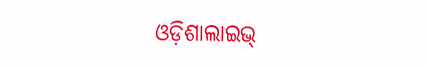ଓଡ଼ିଶାଲାଇଭ୍